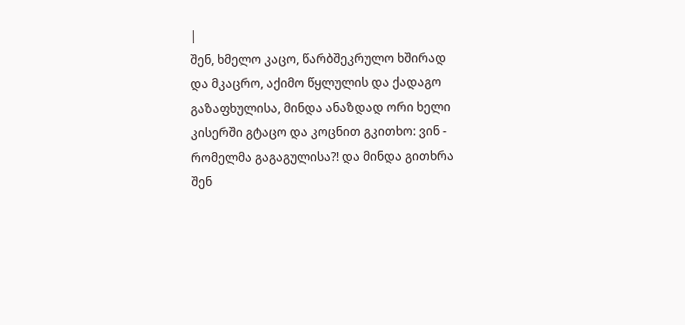|
შენ, ხმელო კაცო, წარბშეკრულო ხშირად და მკაცრო, აქიმო წყლულის და ქადაგო გაზაფხულისა, მინდა ანაზდად ორი ხელი კისერში გტაცო და კოცნით გკითხო: ვინ - რომელმა გაგაგულისა?! და მინდა გითხრა შენ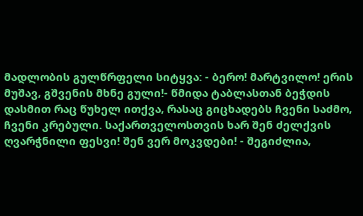მადლობის გულწრფელი სიტყვა: - ბერო! მარტვილო! ერის მუშავ, გშვენის მხნე გული!- წმიდა ტაბლასთან ბეჭდის დასმით რაც წუხელ ითქვა, რასაც გიცხადებს ჩვენი საძმო, ჩვენი კრებული. საქართველოსთვის ხარ შენ ძელქვის ღვარჭნილი ფესვი! შენ ვერ მოკვდები! - შეგიძლია,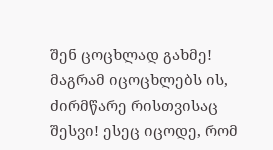შენ ცოცხლად გახმე! მაგრამ იცოცხლებს ის, ძირმწარე რისთვისაც შესვი! ესეც იცოდე, რომ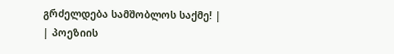გრძელდება სამშობლოს საქმე! |
| პოეზიის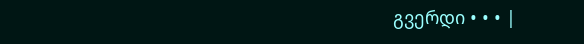გვერდი • • • |